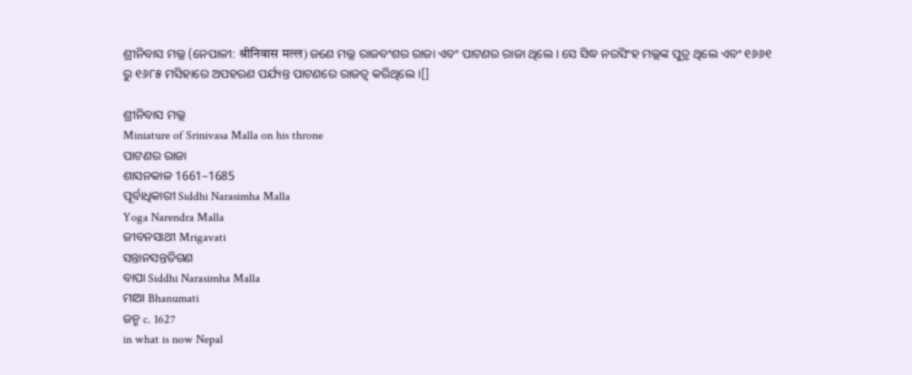ଶ୍ରୀନିବାସ ମଲ୍ଲ (ନେପାଳୀ: श्रीनिवास मल्ल) ଜଣେ ମଲ୍ଲ ରାଜବଂଶର ରାଜା ଏବଂ ପାଟଣର ରାଜା ଥିଲେ । ସେ ସିଦ୍ଧ ନରସିଂହ ମଲ୍ଲଙ୍କ ପୁତ୍ର ଥିଲେ ଏବଂ ୧୬୬୧ ରୁ ୧୬୮୫ ମସିହାରେ ଅପହରଣ ପର୍ଯ୍ୟନ୍ତ ପାଟଣରେ ରାଜତ୍ୱ କରିଥିଲେ ।[]

ଶ୍ରୀନିବାସ ମଲ୍ଲ
Miniature of Srinivasa Malla on his throne
ପାଟଣର ରାଜା
ଶାସନକାଳ 1661–1685
ପୂର୍ବାଧିକାରୀ Siddhi Narasimha Malla
Yoga Narendra Malla
ଜୀବନସାଥୀ Mrigavati
ସନ୍ତାନସନ୍ତତିଗଣ
ବାପା Siddhi Narasimha Malla
ମାଆ Bhanumati
ଜନ୍ମ c. 1627
in what is now Nepal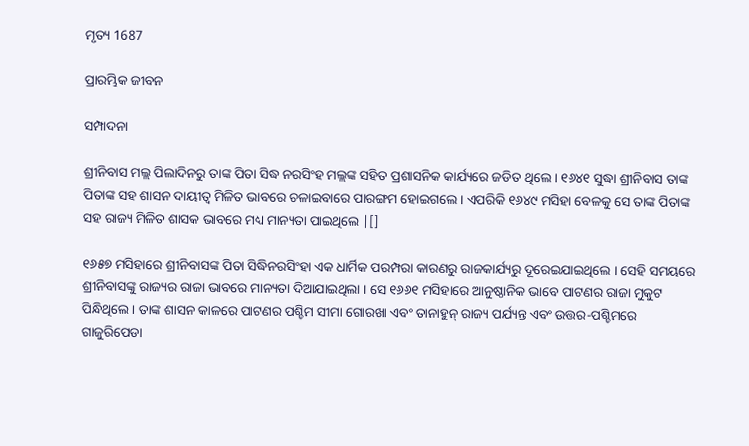ମୃତ୍ୟ 1687

ପ୍ରାରମ୍ଭିକ ଜୀବନ

ସମ୍ପାଦନା

ଶ୍ରୀନିବାସ ମଲ୍ଲ ପିଲାଦିନରୁ ତାଙ୍କ ପିତା ସିଦ୍ଧ ନରସିଂହ ମଲ୍ଲଙ୍କ ସହିତ ପ୍ରଶାସନିକ କାର୍ଯ୍ୟରେ ଜଡିତ ଥିଲେ । ୧୬୪୧ ସୁଦ୍ଧା ଶ୍ରୀନିବାସ ତାଙ୍କ ପିତାଙ୍କ ସହ ଶାସନ ଦାୟୀତ୍ଵ ମିଳିତ ଭାବରେ ଚଳାଇବାରେ ପାରଙ୍ଗମ ହୋଇଗଲେ । ଏପରିକି ୧୬୪୯ ମସିହା ବେଳକୁ ସେ ତାଙ୍କ ପିତାଙ୍କ ସହ ରାଜ୍ୟ ମିଳିତ ଶାସକ ଭାବରେ ମଧ୍ୟ ମାନ୍ୟତା ପାଇଥିଲେ |[]

୧୬୫୭ ମସିହାରେ ଶ୍ରୀନିବାସଙ୍କ ପିତା ସିଦ୍ଧିନରସିଂହା ଏକ ଧାର୍ମିକ ପରମ୍ପରା କାରଣରୁ ରାଜକାର୍ଯ୍ୟରୁ ଦୂରେଇଯାଇଥିଲେ । ସେହି ସମୟରେ ଶ୍ରୀନିବାସଙ୍କୁ ରାଜ୍ୟର ରାଜା ଭାବରେ ମାନ୍ୟତା ଦିଆଯାଇଥିଲା । ସେ ୧୬୬୧ ମସିହାରେ ଆନୁଷ୍ଠାନିକ ଭାବେ ପାଟଣର ରାଜା ମୁକୁଟ ପିନ୍ଧିଥିଲେ । ତାଙ୍କ ଶାସନ କାଳରେ ପାଟଣର ପଶ୍ଚିମ ସୀମା ଗୋରଖା ଏବଂ ତାନାହୁନ୍ ରାଜ୍ୟ ପର୍ଯ୍ୟନ୍ତ ଏବଂ ଉତ୍ତର-ପଶ୍ଚିମରେ ଗାଜୁରିପେଡା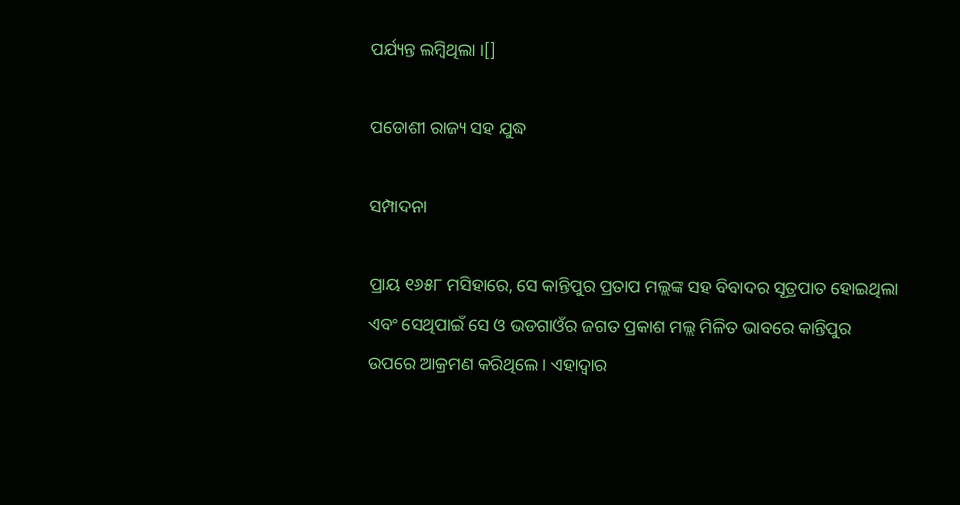ପର୍ଯ୍ୟନ୍ତ ଲମ୍ବିଥିଲା ।[]

ପଡୋଶୀ ରାଜ୍ୟ ସହ ଯୁଦ୍ଧ

ସମ୍ପାଦନା

ପ୍ରାୟ ୧୬୫୮ ମସିହାରେ, ସେ କାନ୍ତିପୁର ପ୍ରତାପ ମଲ୍ଲଙ୍କ ସହ ବିବାଦର ସୂତ୍ରପାତ ହୋଇଥିଲା ଏବଂ ସେଥିପାଇଁ ସେ ଓ ଭଡଗାଓଁର ଜଗତ ପ୍ରକାଶ ମଲ୍ଲ ମିଳିତ ଭାବରେ କାନ୍ତିପୁର ଉପରେ ଆକ୍ରମଣ କରିଥିଲେ । ଏହାଦ୍ଵାର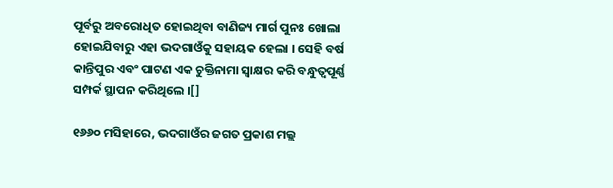ପୂର୍ବରୁ ଅବରୋଧିତ ହୋଇଥିବା ବାଣିଜ୍ୟ ମାର୍ଗ ପୁନଃ ଖୋଲା ହୋଇଯିବାରୁ ଏହା ଭଦଗାଓଁକୁ ସହାୟକ ହେଲା । ସେହି ବର୍ଷ କାନ୍ତିପୁର ଏବଂ ପାଟଣ ଏକ ଚୁକ୍ତିନାମା ସ୍ୱାକ୍ଷର କରି ବନ୍ଧୁତ୍ୱପୂର୍ଣ୍ଣ ସମ୍ପର୍କ ସ୍ଥାପନ କରିଥିଲେ ।[]

୧୬୬୦ ମସିହାରେ, ଭଦଗାଓଁର ଜଗତ ପ୍ରକାଶ ମଲ୍ଲ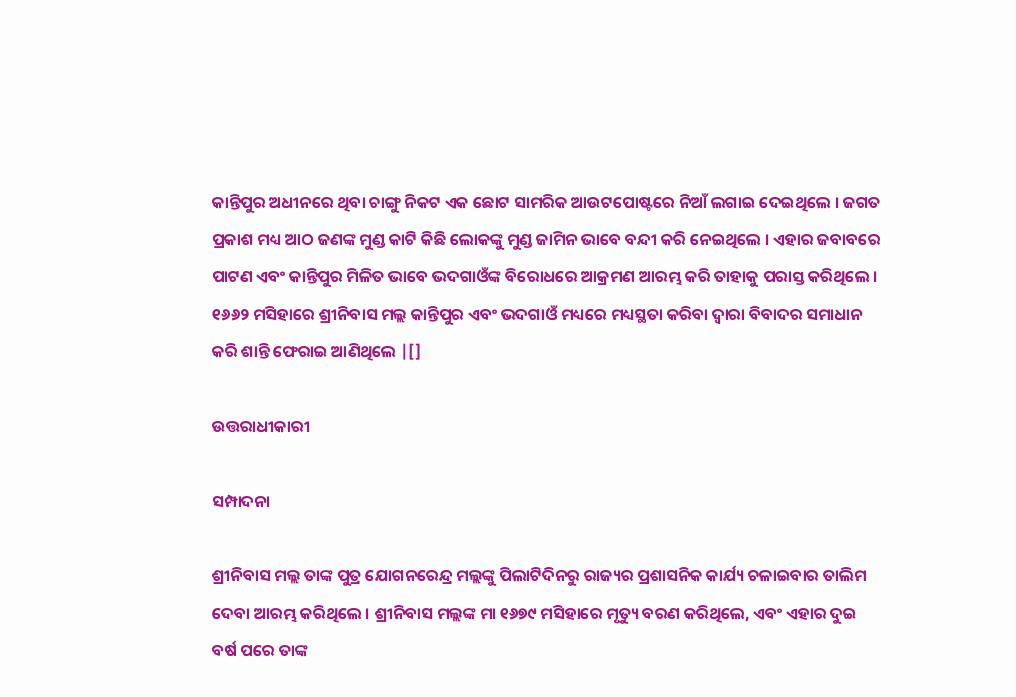କାନ୍ତିପୁର ଅଧୀନରେ ଥିବା ଚାଙ୍ଗୁ ନିକଟ ଏକ ଛୋଟ ସାମରିକ ଆଉଟପୋଷ୍ଟରେ ନିଆଁ ଲଗାଇ ଦେଇଥିଲେ । ଜଗତ ପ୍ରକାଶ ମଧ୍ୟ ଆଠ ଜଣଙ୍କ ମୁଣ୍ଡ କାଟି କିଛି ଲୋକଙ୍କୁ ମୁଣ୍ଡ ଜାମିନ ଭାବେ ବନ୍ଦୀ କରି ନେଇଥିଲେ । ଏହାର ଜବାବରେ ପାଟଣ ଏବଂ କାନ୍ତିପୁର ମିଳିତ ଭାବେ ଭଦଗାଓଁଙ୍କ ବିରୋଧରେ ଆକ୍ରମଣ ଆରମ୍ଭ କରି ତାହାକୁ ପରାସ୍ତ କରିଥିଲେ । ୧୬୬୨ ମସିହାରେ ଶ୍ରୀନିବାସ ମଲ୍ଲ କାନ୍ତିପୁର ଏବଂ ଭଦଗାଓଁ ମଧ୍ୟରେ ମଧ୍ୟସ୍ଥତା କରିବା ଦ୍ଵାରା ବିବାଦର ସମାଧାନ କରି ଶାନ୍ତି ଫେରାଇ ଆଣିଥିଲେ |[]

ଉତ୍ତରାଧୀକାରୀ

ସମ୍ପାଦନା

ଶ୍ରୀନିବାସ ମଲ୍ଲ ତାଙ୍କ ପୁତ୍ର ଯୋଗନରେନ୍ଦ୍ର ମଲ୍ଲଙ୍କୁ ପିଲାଟିଦିନରୁ ରାଜ୍ୟର ପ୍ରଶାସନିକ କାର୍ଯ୍ୟ ଚଳାଇବାର ତାଲିମ ଦେବା ଆରମ୍ଭ କରିଥିଲେ । ଶ୍ରୀନିବାସ ମଲ୍ଲଙ୍କ ମା ୧୬୭୯ ମସିହାରେ ମୃତ୍ୟୁ ବରଣ କରିଥିଲେ, ଏବଂ ଏହାର ଦୁଇ ବର୍ଷ ପରେ ତାଙ୍କ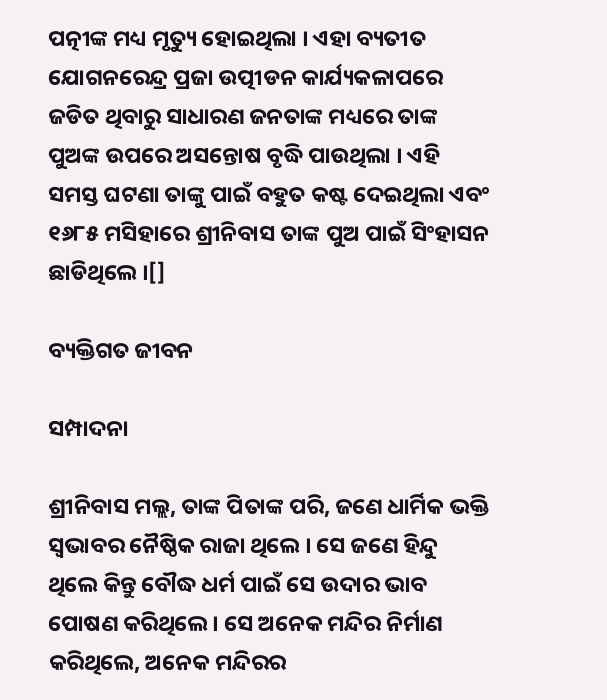ପତ୍ନୀଙ୍କ ମଧ୍ୟ ମୃତ୍ୟୁ ହୋଇଥିଲା । ଏହା ବ୍ୟତୀତ ଯୋଗନରେନ୍ଦ୍ର ପ୍ରଜା ଉତ୍ପୀଡନ କାର୍ଯ୍ୟକଳାପରେ ଜଡିତ ଥିବାରୁ ସାଧାରଣ ଜନତାଙ୍କ ମଧ୍ୟରେ ତାଙ୍କ ପୁଅଙ୍କ ଉପରେ ଅସନ୍ତୋଷ ବୃଦ୍ଧି ପାଉଥିଲା । ଏହି ସମସ୍ତ ଘଟଣା ତାଙ୍କୁ ପାଇଁ ବହୁତ କଷ୍ଟ ଦେଇଥିଲା ଏବଂ ୧୬୮୫ ମସିହାରେ ଶ୍ରୀନିବାସ ତାଙ୍କ ପୁଅ ପାଇଁ ସିଂହାସନ ଛାଡିଥିଲେ ।[]

ବ୍ୟକ୍ତିଗତ ଜୀବନ

ସମ୍ପାଦନା

ଶ୍ରୀନିବାସ ମଲ୍ଲ, ତାଙ୍କ ପିତାଙ୍କ ପରି, ଜଣେ ଧାର୍ମିକ ଭକ୍ତି ସ୍ଵଭାବର ନୈଷ୍ଠିକ ରାଜା ଥିଲେ । ସେ ଜଣେ ହିନ୍ଦୁ ଥିଲେ କିନ୍ତୁ ବୌଦ୍ଧ ଧର୍ମ ପାଇଁ ସେ ଉଦାର ଭାବ ପୋଷଣ କରିଥିଲେ । ସେ ଅନେକ ମନ୍ଦିର ନିର୍ମାଣ କରିଥିଲେ, ଅନେକ ମନ୍ଦିରର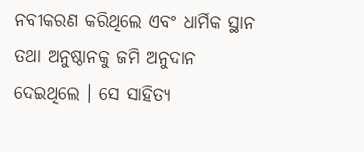ନବୀକରଣ କରିଥିଲେ ଏବଂ ଧାର୍ମିକ ସ୍ଥାନ ତଥା ଅନୁଷ୍ଠାନକୁ ଜମି ଅନୁଦାନ ଦେଇଥିଲେ । ସେ ସାହିତ୍ୟ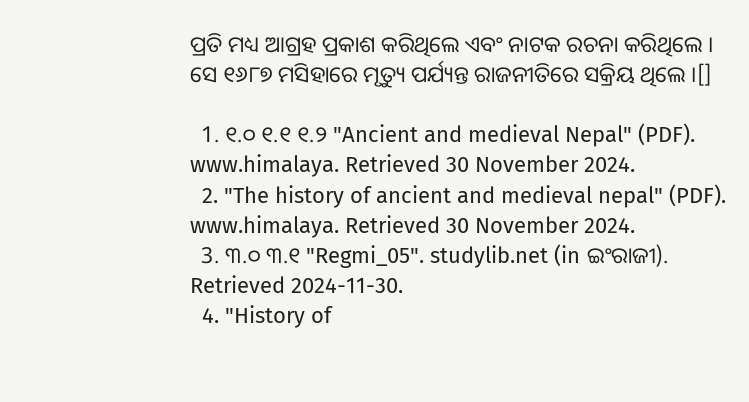ପ୍ରତି ମଧ୍ୟ ଆଗ୍ରହ ପ୍ରକାଶ କରିଥିଲେ ଏବଂ ନାଟକ ରଚନା କରିଥିଲେ । ସେ ୧୬୮୭ ମସିହାରେ ମୃତ୍ୟୁ ପର୍ଯ୍ୟନ୍ତ ରାଜନୀତିରେ ସକ୍ରିୟ ଥିଲେ ।[]

  1. ୧.୦ ୧.୧ ୧.୨ "Ancient and medieval Nepal" (PDF). www.himalaya. Retrieved 30 November 2024.
  2. "The history of ancient and medieval nepal" (PDF). www.himalaya. Retrieved 30 November 2024.
  3. ୩.୦ ୩.୧ "Regmi_05". studylib.net (in ଇଂରାଜୀ). Retrieved 2024-11-30.
  4. "History of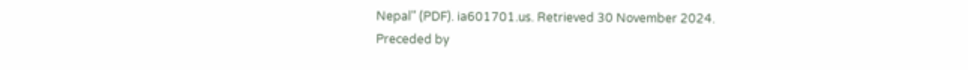Nepal" (PDF). ia601701.us. Retrieved 30 November 2024.
Preceded by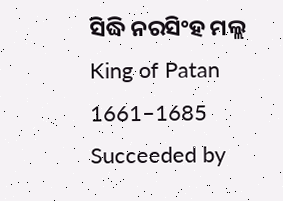ସିଦ୍ଧି ନରସିଂହ ମଲ୍ଲ
King of Patan
1661–1685
Succeeded by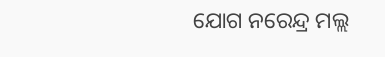ଯୋଗ ନରେନ୍ଦ୍ର ମଲ୍ଲ